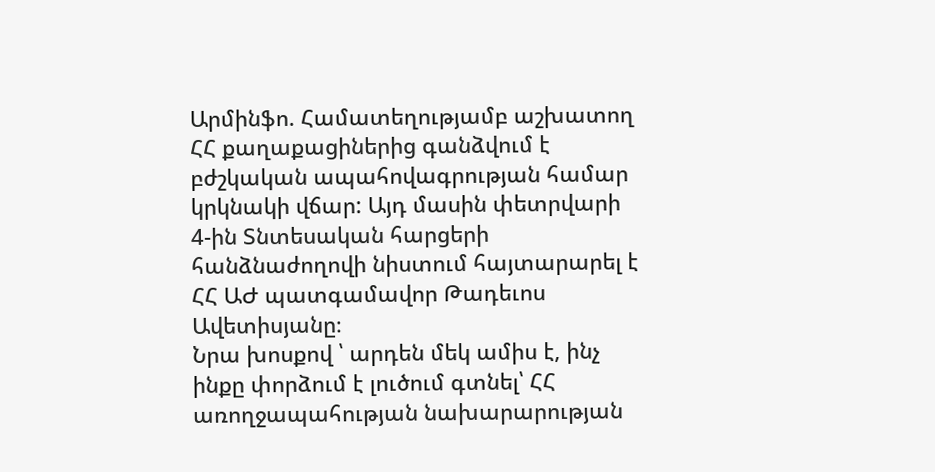Արմինֆո. Համատեղությամբ աշխատող ՀՀ քաղաքացիներից գանձվում է բժշկական ապահովագրության համար կրկնակի վճար: Այդ մասին փետրվարի 4-ին Տնտեսական հարցերի հանձնաժողովի նիստում հայտարարել է ՀՀ ԱԺ պատգամավոր Թադեւոս Ավետիսյանը։
Նրա խոսքով ՝ արդեն մեկ ամիս է, ինչ ինքը փորձում է լուծում գտնել՝ ՀՀ առողջապահության նախարարության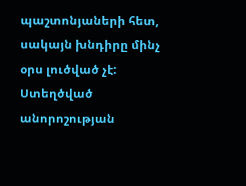պաշտոնյաների հետ, սակայն խնդիրը մինչ օրս լուծված չէ: Ստեղծված անորոշության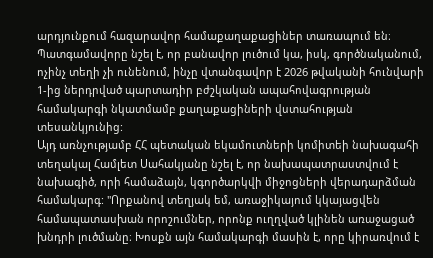արդյունքում հազարավոր համաքաղաքացիներ տառապում են։ Պատգամավորը նշել է, որ բանավոր լուծում կա, իսկ, գործնականում, ոչինչ տեղի չի ունենում, ինչը վտանգավոր է 2026 թվականի հունվարի 1-ից ներդրված պարտադիր բժշկական ապահովագրության համակարգի նկատմամբ քաղաքացիների վստահության տեսանկյունից:
Այդ առնչությամբ ՀՀ պետական եկամուտների կոմիտեի նախագահի տեղակալ Համլետ Սահակյանը նշել է, որ նախապատրաստվում է նախագիծ, որի համաձայն, կգործարկվի միջոցների վերադարձման համակարգ: "Որքանով տեղյակ եմ, առաջիկայում կկայացվեն համապատասխան որոշումներ, որոնք ուղղված կլինեն առաջացած խնդրի լուծմանը։ Խոսքն այն համակարգի մասին է, որը կիրառվում է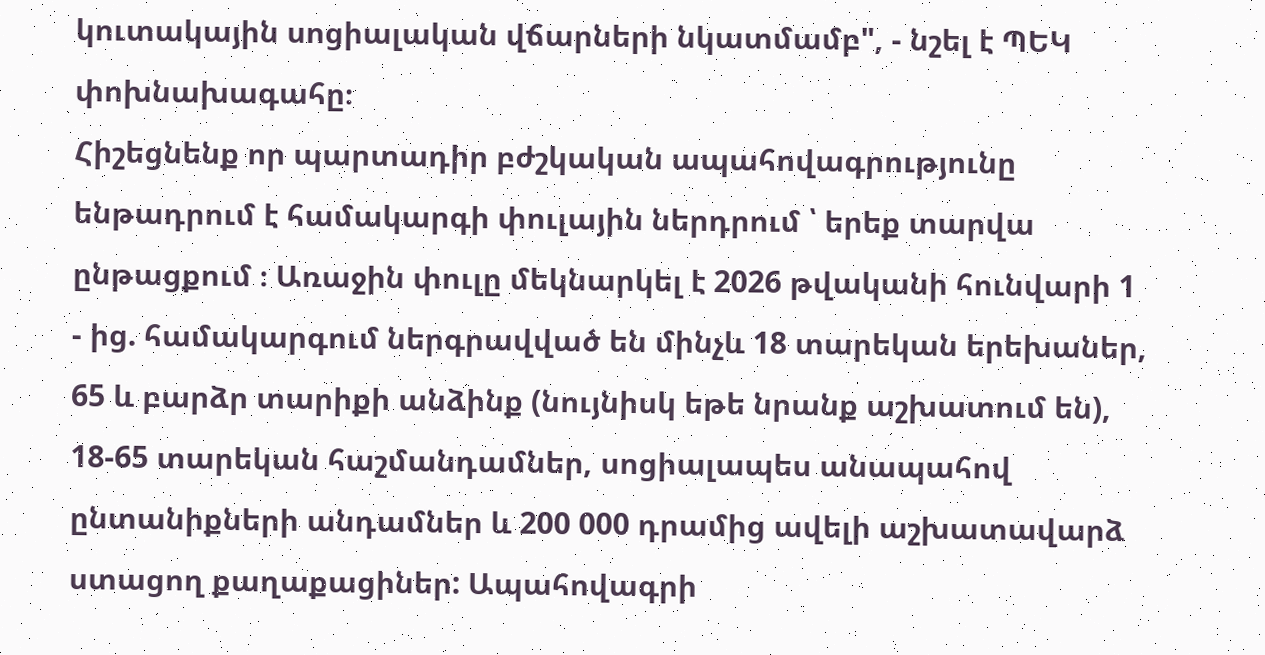կուտակային սոցիալական վճարների նկատմամբ", - նշել է ՊԵԿ փոխնախագահը։
Հիշեցնենք որ պարտադիր բժշկական ապահովագրությունը ենթադրում է համակարգի փուլային ներդրում ՝ երեք տարվա ընթացքում ։ Առաջին փուլը մեկնարկել է 2026 թվականի հունվարի 1 - ից. համակարգում ներգրավված են մինչև 18 տարեկան երեխաներ, 65 և բարձր տարիքի անձինք (նույնիսկ եթե նրանք աշխատում են), 18-65 տարեկան հաշմանդամներ, սոցիալապես անապահով ընտանիքների անդամներ և 200 000 դրամից ավելի աշխատավարձ ստացող քաղաքացիներ: Ապահովագրի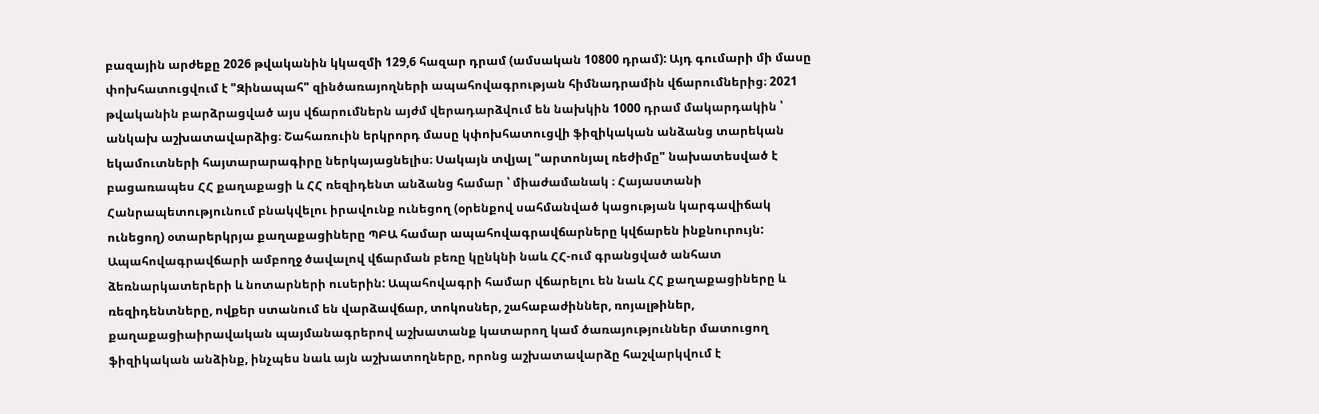բազային արժեքը 2026 թվականին կկազմի 129,6 հազար դրամ (ամսական 10800 դրամ): Այդ գումարի մի մասը փոխհատուցվում է "Զինապահ" զինծառայողների ապահովագրության հիմնադրամին վճարումներից։ 2021 թվականին բարձրացված այս վճարումներն այժմ վերադարձվում են նախկին 1000 դրամ մակարդակին ՝ անկախ աշխատավարձից։ Շահառուին երկրորդ մասը կփոխհատուցվի ֆիզիկական անձանց տարեկան եկամուտների հայտարարագիրը ներկայացնելիս։ Սակայն տվյալ "արտոնյալ ռեժիմը" նախատեսված է բացառապես ՀՀ քաղաքացի և ՀՀ ռեզիդենտ անձանց համար ՝ միաժամանակ ։ Հայաստանի Հանրապետությունում բնակվելու իրավունք ունեցող (օրենքով սահմանված կացության կարգավիճակ ունեցող) օտարերկրյա քաղաքացիները ՊԲԱ համար ապահովագրավճարները կվճարեն ինքնուրույն: Ապահովագրավճարի ամբողջ ծավալով վճարման բեռը կընկնի նաև ՀՀ-ում գրանցված անհատ ձեռնարկատերերի և նոտարների ուսերին: Ապահովագրի համար վճարելու են նաև ՀՀ քաղաքացիները և ռեզիդենտները, ովքեր ստանում են վարձավճար, տոկոսներ, շահաբաժիններ, ռոյալթիներ, քաղաքացիաիրավական պայմանագրերով աշխատանք կատարող կամ ծառայություններ մատուցող ֆիզիկական անձինք, ինչպես նաև այն աշխատողները, որոնց աշխատավարձը հաշվարկվում է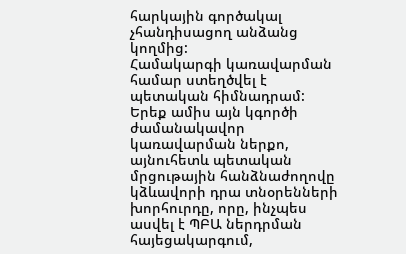հարկային գործակալ չհանդիսացող անձանց կողմից:
Համակարգի կառավարման համար ստեղծվել է պետական հիմնադրամ: Երեք ամիս այն կգործի ժամանակավոր կառավարման ներքո, այնուհետև պետական մրցութային հանձնաժողովը կձևավորի դրա տնօրենների խորհուրդը, որը, ինչպես ասվել է ՊԲԱ ներդրման հայեցակարգում,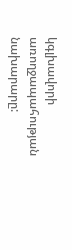կգլխավորի առողջապահության նախարարը: